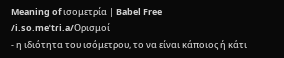Meaning of ισομετρία | Babel Free
/i.so.meˈtɾi.a/Ορισμοί
- η ιδιότητα του ισόμετρου, το να είναι κάποιος ή κάτι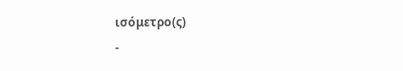ισόμετρο(ς)
-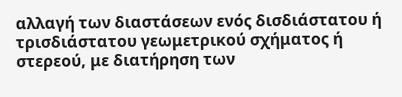αλλαγή των διαστάσεων ενός δισδιάστατου ή τρισδιάστατου γεωμετρικού σχήματος ή στερεού, με διατήρηση των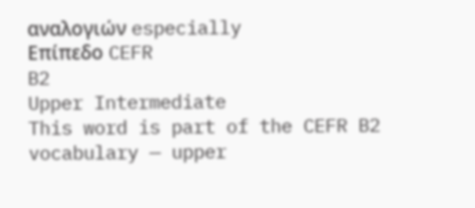αναλογιών especially
Επίπεδο CEFR
B2
Upper Intermediate
This word is part of the CEFR B2 vocabulary — upper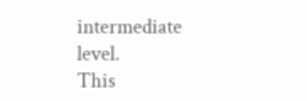intermediate level.
This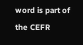word is part of the CEFR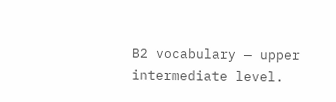B2 vocabulary — upper intermediate level.